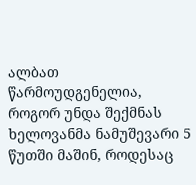ალბათ წარმოუდგენელია, როგორ უნდა შექმნას ხელოვანმა ნამუშევარი 5 წუთში მაშინ, როდესაც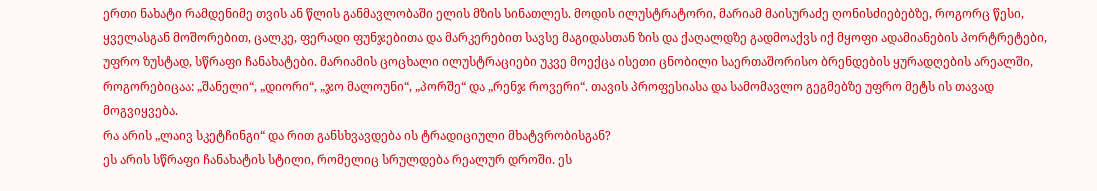ერთი ნახატი რამდენიმე თვის ან წლის განმავლობაში ელის მზის სინათლეს. მოდის ილუსტრატორი, მარიამ მაისურაძე ღონისძიებებზე, როგორც წესი, ყველასგან მოშორებით, ცალკე, ფერადი ფუნჯებითა და მარკერებით სავსე მაგიდასთან ზის და ქაღალდზე გადმოაქვს იქ მყოფი ადამიანების პორტრეტები, უფრო ზუსტად, სწრაფი ჩანახატები. მარიამის ცოცხალი ილუსტრაციები უკვე მოექცა ისეთი ცნობილი საერთაშორისო ბრენდების ყურადღების არეალში, როგორებიცაა: „შანელი“, „დიორი“, „ჯო მალოუნი“, „პორშე“ და „რენჯ როვერი“. თავის პროფესიასა და სამომავლო გეგმებზე უფრო მეტს ის თავად მოგვიყვება.
რა არის „ლაივ სკეტჩინგი“ და რით განსხვავდება ის ტრადიციული მხატვრობისგან?
ეს არის სწრაფი ჩანახატის სტილი, რომელიც სრულდება რეალურ დროში. ეს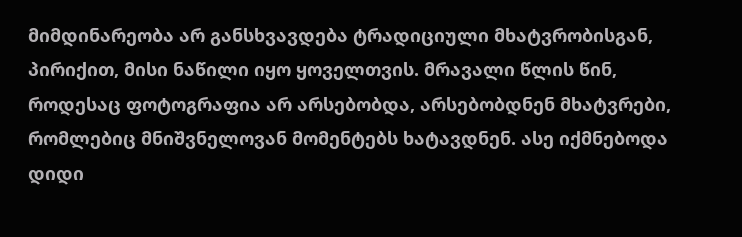მიმდინარეობა არ განსხვავდება ტრადიციული მხატვრობისგან, პირიქით, მისი ნაწილი იყო ყოველთვის. მრავალი წლის წინ, როდესაც ფოტოგრაფია არ არსებობდა, არსებობდნენ მხატვრები, რომლებიც მნიშვნელოვან მომენტებს ხატავდნენ. ასე იქმნებოდა დიდი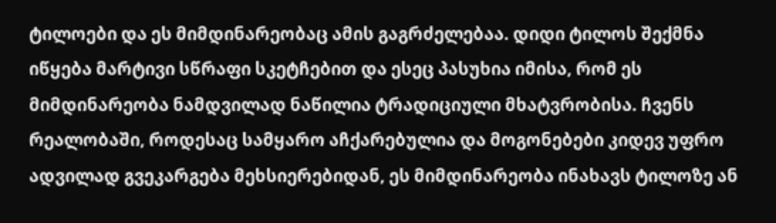ტილოები და ეს მიმდინარეობაც ამის გაგრძელებაა. დიდი ტილოს შექმნა იწყება მარტივი სწრაფი სკეტჩებით და ესეც პასუხია იმისა, რომ ეს მიმდინარეობა ნამდვილად ნაწილია ტრადიციული მხატვრობისა. ჩვენს რეალობაში, როდესაც სამყარო აჩქარებულია და მოგონებები კიდევ უფრო ადვილად გვეკარგება მეხსიერებიდან, ეს მიმდინარეობა ინახავს ტილოზე ან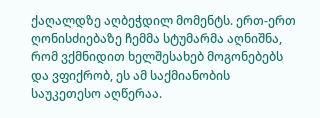ქაღალდზე აღბეჭდილ მომენტს. ერთ-ერთ ღონისძიებაზე ჩემმა სტუმარმა აღნიშნა, რომ ვქმნიდით ხელშესახებ მოგონებებს და ვფიქრობ, ეს ამ საქმიანობის საუკეთესო აღწერაა.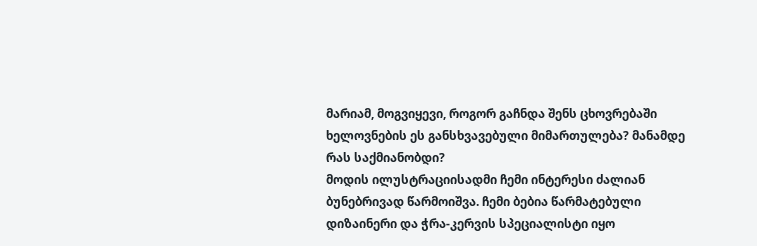მარიამ, მოგვიყევი, როგორ გაჩნდა შენს ცხოვრებაში ხელოვნების ეს განსხვავებული მიმართულება? მანამდე რას საქმიანობდი?
მოდის ილუსტრაციისადმი ჩემი ინტერესი ძალიან ბუნებრივად წარმოიშვა. ჩემი ბებია წარმატებული დიზაინერი და ჭრა-კერვის სპეციალისტი იყო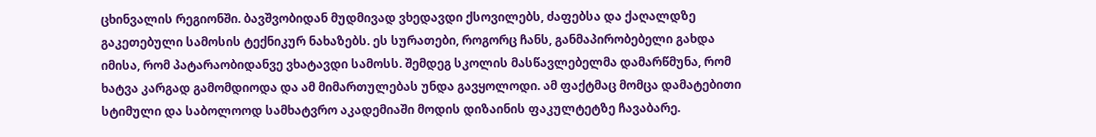ცხინვალის რეგიონში. ბავშვობიდან მუდმივად ვხედავდი ქსოვილებს, ძაფებსა და ქაღალდზე გაკეთებული სამოსის ტექნიკურ ნახაზებს. ეს სურათები, როგორც ჩანს, განმაპირობებელი გახდა იმისა, რომ პატარაობიდანვე ვხატავდი სამოსს. შემდეგ სკოლის მასწავლებელმა დამარწმუნა, რომ ხატვა კარგად გამომდიოდა და ამ მიმართულებას უნდა გავყოლოდი. ამ ფაქტმაც მომცა დამატებითი სტიმული და საბოლოოდ სამხატვრო აკადემიაში მოდის დიზაინის ფაკულტეტზე ჩავაბარე.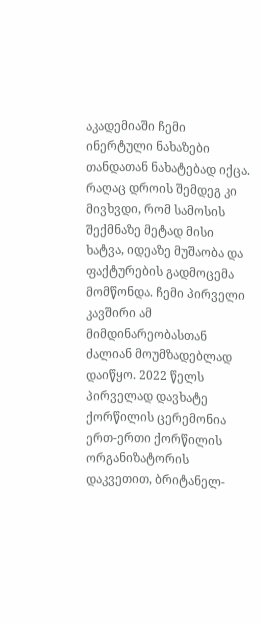აკადემიაში ჩემი ინერტული ნახაზები თანდათან ნახატებად იქცა. რაღაც დროის შემდეგ კი მივხვდი, რომ სამოსის შექმნაზე მეტად მისი ხატვა, იდეაზე მუშაობა და ფაქტურების გადმოცემა მომწონდა. ჩემი პირველი კავშირი ამ მიმდინარეობასთან ძალიან მოუმზადებლად დაიწყო. 2022 წელს პირველად დავხატე ქორწილის ცერემონია ერთ-ერთი ქორწილის ორგანიზატორის დაკვეთით, ბრიტანელ-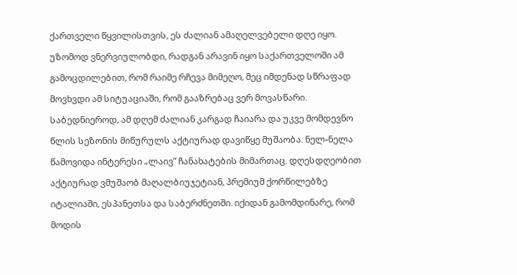ქართველი წყვილისთვის, ეს ძალიან ამაღელვებელი დღე იყო. უზომოდ ვნერვიულობდი, რადგან არავინ იყო საქართველოში ამ გამოცდილებით, რომ რაიმე რჩევა მიმეღო, მეც იმდენად სწრაფად მოვხვდი ამ სიტუაციაში, რომ გააზრებაც ვერ მოვასწარი. საბედნიეროდ, ამ დღემ ძალიან კარგად ჩაიარა და უკვე მომდევნო წლის სეზონის მიწურულს აქტიურად დავიწყე მუშაობა. ნელ-ნელა წამოვიდა ინტერესი „ლაივ“ ჩანახატების მიმართაც. დღესდღეობით აქტიურად ვმუშაობ მაღალბიუჯეტიან, პრემიუმ ქორწილებზე იტალიაში, ესპანეთსა და საბერძნეთში. იქიდან გამომდინარე, რომ მოდის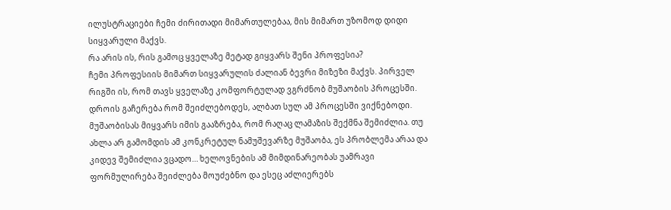ილუსტრაციები ჩემი ძირითადი მიმართულებაა, მის მიმართ უზომოდ დიდი სიყვარული მაქვს.
რა არის ის, რის გამოც ყველაზე მეტად გიყვარს შენი პროფესია?
ჩემი პროფესიის მიმართ სიყვარულის ძალიან ბევრი მიზეზი მაქვს. პირველ რიგში ის, რომ თავს ყველაზე კომფორტულად ვგრძნობ მუშაობის პროცესში. დროის გაჩერება რომ შეიძლებოდეს, ალბათ სულ ამ პროცესში ვიქნებოდი. მუშაობისას მიყვარს იმის გააზრება, რომ რაღაც ლამაზის შექმნა შემიძლია. თუ ახლა არ გამომდის ამ კონკრეტულ ნამუშევარზე მუშაობა, ეს პრობლემა არაა და კიდევ შემიძლია ვცადო… ხელოვნების ამ მიმდინარეობას უამრავი ფორმულირება შეიძლება მოუძებნო და ესეც აძლიერებს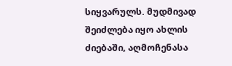სიყვარულს. მუდმივად შეიძლება იყო ახლის ძიებაში, აღმოჩენასა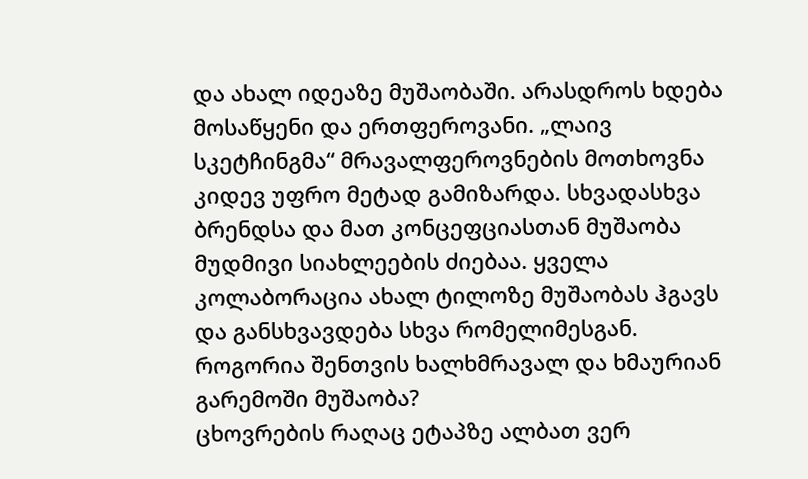და ახალ იდეაზე მუშაობაში. არასდროს ხდება მოსაწყენი და ერთფეროვანი. „ლაივ სკეტჩინგმა“ მრავალფეროვნების მოთხოვნა კიდევ უფრო მეტად გამიზარდა. სხვადასხვა ბრენდსა და მათ კონცეფციასთან მუშაობა მუდმივი სიახლეების ძიებაა. ყველა კოლაბორაცია ახალ ტილოზე მუშაობას ჰგავს და განსხვავდება სხვა რომელიმესგან.
როგორია შენთვის ხალხმრავალ და ხმაურიან გარემოში მუშაობა?
ცხოვრების რაღაც ეტაპზე ალბათ ვერ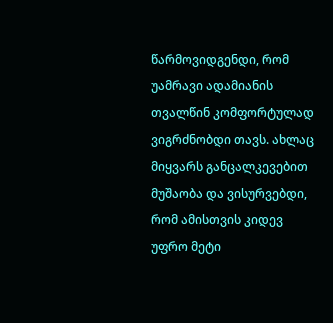წარმოვიდგენდი, რომ უამრავი ადამიანის თვალწინ კომფორტულად ვიგრძნობდი თავს. ახლაც მიყვარს განცალკევებით მუშაობა და ვისურვებდი, რომ ამისთვის კიდევ უფრო მეტი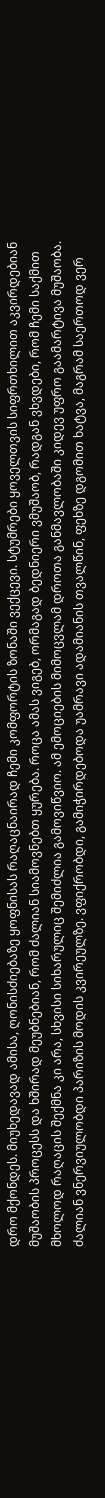დრო მქონდეს. მიუხედავად ამისა, ღონისძიებაზე ყოფნისას რაღაცნაირად ჩემი კომფორტის ზონაში ვექცევი. სტუმრები ყოველთვის სიფრთხილით აკვირდებიან მუშაობის პროცესს და ხშირად მეუბნებიან, რომ ძალიან სიამოვნებთ ყურება. როცა ამას ვიგებ, ორმაგად ბედნიერი ვმუშაობ, რადგან ვხვდები, რომ ჩემი საქმით მხოლოდ რაღაცის შექმნა კი არა, სხვისი სიხარულიც შემიძლია გამოვიწვიო. ამ ემოციების მიმოცვლამ დროთა განმავლობაში კიდევ უფრო გაამარტივა მუშაობა. ძალიან ვნერვიულობდი პარიზის მოდის კვირეულზე. ვფიქრობდი, გამიჭირდებოდა უამრავი ადამიანის თვალწინ, ფეხზე დგომით ხატვა, მაგრამ საერთოდ ვერ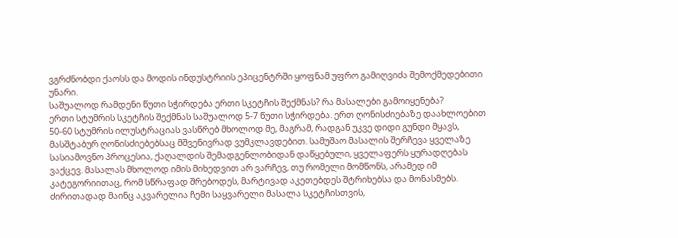ვგრძნობდი ქაოსს და მოდის ინდუსტრიის ეპიცენტრში ყოფნამ უფრო გამიღვიძა შემოქმედებითი უნარი.
საშუალოდ რამდენი წუთი სჭირდება ერთი სკეტჩის შექმნას? რა მასალები გამოიყენება?
ერთი სტუმრის სკეტჩის შექმნას საშუალოდ 5-7 წუთი სჭირდება. ერთ ღონისძიებაზე დაახლოებით 50-60 სტუმრის ილუსტრაციას ვასწრებ მხოლოდ მე, მაგრამ, რადგან უკვე დიდი გუნდი მყავს, მასშტაბურ ღონისძიებებსაც მშვენივრად ვუმკლავდებით. სამუშაო მასალის შერჩევა ყველაზე სასიამოვნო პროცესია, ქაღალდის შემადგენლობიდან დაწყებული, ყველაფერს ყურადღებას ვაქცევ. მასალას მხოლოდ იმის მიხედვით არ ვარჩევ, თუ რომელი მომწონს, არამედ იმ კატეგორიითაც, რომ სწრაფად შრებოდეს, მარტივად აკეთებდეს შტრიხებსა და მონასმებს. ძირითადად მაინც აკვარელია ჩემი საყვარელი მასალა სკეტჩისთვის,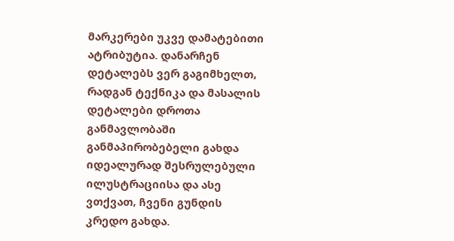მარკერები უკვე დამატებითი ატრიბუტია. დანარჩენ დეტალებს ვერ გაგიმხელთ, რადგან ტექნიკა და მასალის დეტალები დროთა განმავლობაში განმაპირობებელი გახდა იდეალურად შესრულებული ილუსტრაციისა და ასე ვთქვათ, ჩვენი გუნდის კრედო გახდა.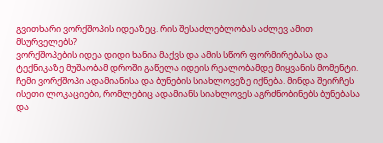გვითხარი ვორქშოპის იდეაზეც. რის შესაძლებლობას აძლევ ამით მსურველებს?
ვორქშოპების იდეა დიდი ხანია მაქვს და ამის სწორ ფორმირებასა და ტექნიკაზე მუშაობამ დროში გაწელა იდეის რეალობამდე მიყვანის მომენტი. ჩემი ვორქშოპი ადამიანისა და ბუნების სიახლოვეზე იქნება. მინდა შეირჩეს ისეთი ლოკაციები, რომლებიც ადამიანს სიახლოვეს აგრძნობინებს ბუნებასა და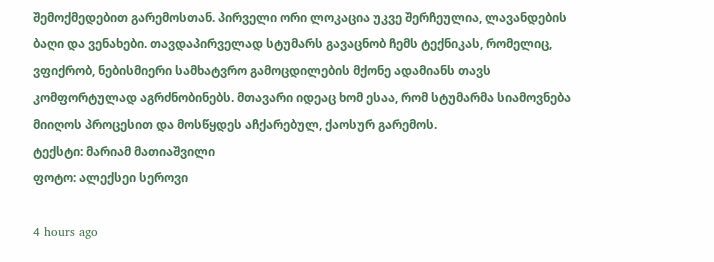შემოქმედებით გარემოსთან. პირველი ორი ლოკაცია უკვე შერჩეულია, ლავანდების ბაღი და ვენახები. თავდაპირველად სტუმარს გავაცნობ ჩემს ტექნიკას, რომელიც, ვფიქრობ, ნებისმიერი სამხატვრო გამოცდილების მქონე ადამიანს თავს კომფორტულად აგრძნობინებს. მთავარი იდეაც ხომ ესაა, რომ სტუმარმა სიამოვნება მიიღოს პროცესით და მოსწყდეს აჩქარებულ, ქაოსურ გარემოს.
ტექსტი: მარიამ მათიაშვილი
ფოტო: ალექსეი სეროვი

4 hours ago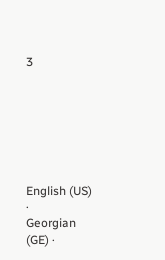3







English (US) ·
Georgian (GE) ·